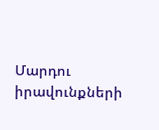Մարդու իրավունքների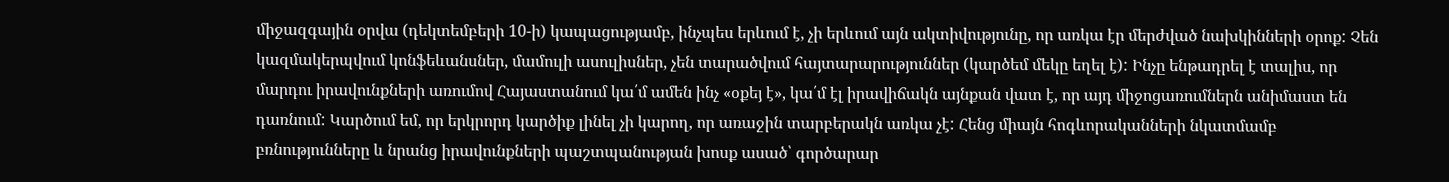միջազգային օրվա (դեկտեմբերի 10-ի) կապացությամբ, ինչպես երևում է, չի երևում այն ակտիվությունը, որ առկա էր մերժված նախկինների օրոք: Չեն կազմակերպվում կոնֆեևանսներ, մամուլի ասուլիսներ, չեն տարածվում հայտարարություններ (կարծեմ մեկը եղել է): Ինչը ենթադրել է տալիս, որ մարդու իրավունքների առումով Հայաստանում կա՛մ ամեն ինչ «օքեյ է», կա՛մ էլ իրավիճակն այնքան վատ է, որ այդ միջոցառումներն անիմաստ են դառնում: Կարծում եմ, որ երկրորդ կարծիք լինել չի կարող, որ առաջին տարբերակն առկա չէ: Հենց միայն հոգևորականների նկատմամբ բռնությունները և նրանց իրավունքների պաշտպանության խոսք ասած՝ գործարար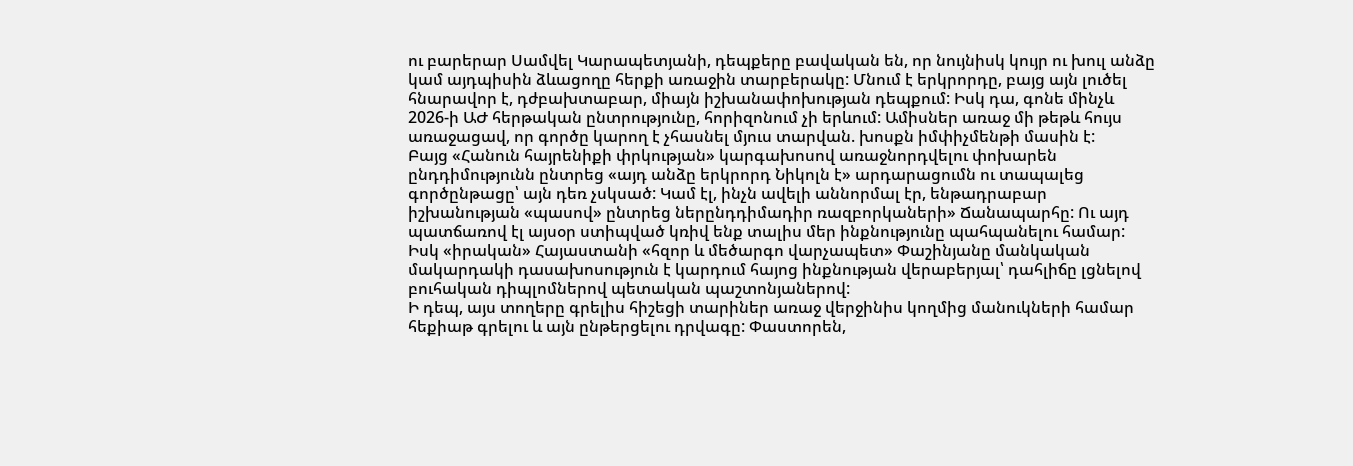ու բարերար Սամվել Կարապետյանի, դեպքերը բավական են, որ նույնիսկ կույր ու խուլ անձը կամ այդպիսին ձևացողը հերքի առաջին տարբերակը: Մնում է երկրորդը, բայց այն լուծել հնարավոր է, դժբախտաբար, միայն իշխանափոխության դեպքում: Իսկ դա, գոնե մինչև 2026-ի ԱԺ հերթական ընտրությունը, հորիզոնում չի երևում: Ամիսներ առաջ մի թեթև հույս առաջացավ, որ գործը կարող է չհասնել մյուս տարվան. խոսքն իմփիչմենթի մասին է:
Բայց «Հանուն հայրենիքի փրկության» կարգախոսով առաջնորդվելու փոխարեն ընդդիմությունն ընտրեց «այդ անձը երկրորդ Նիկոլն է» արդարացումն ու տապալեց գործընթացը՝ այն դեռ չսկսած: Կամ էլ, ինչն ավելի աննորմալ էր, ենթադրաբար իշխանության «պասով» ընտրեց ներընդդիմադիր ռազբորկաների» Ճանապարհը: Ու այդ պատճառով էլ այսօր ստիպված կռիվ ենք տալիս մեր ինքնությունը պահպանելու համար: Իսկ «իրական» Հայաստանի «հզոր և մեծարգո վարչապետ» Փաշինյանը մանկական մակարդակի դասախոսություն է կարդում հայոց ինքնության վերաբերյալ՝ դահլիճը լցնելով բուհական դիպլոմներով պետական պաշտոնյաներով:
Ի դեպ, այս տողերը գրելիս հիշեցի տարիներ առաջ վերջինիս կողմից մանուկների համար հեքիաթ գրելու և այն ընթերցելու դրվագը: Փաստորեն,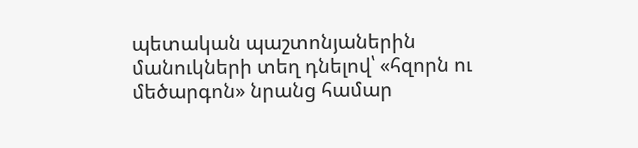պետական պաշտոնյաներին մանուկների տեղ դնելով՝ «հզորն ու մեծարգոն» նրանց համար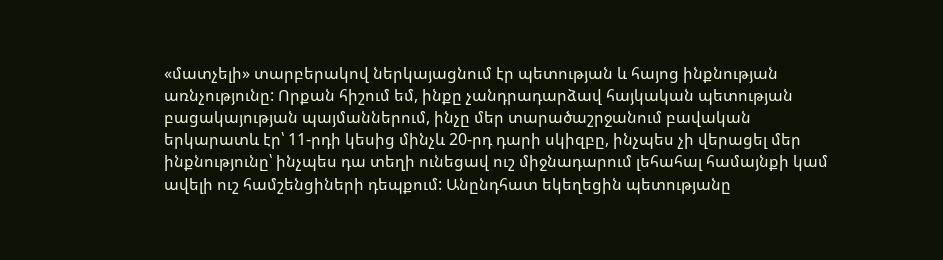«մատչելի» տարբերակով ներկայացնում էր պետության և հայոց ինքնության առնչությունը: Որքան հիշում եմ, ինքը չանդրադարձավ հայկական պետության բացակայության պայմաններում, ինչը մեր տարածաշրջանում բավական երկարատև էր՝ 11-րդի կեսից մինչև 20-րդ դարի սկիզբը, ինչպես չի վերացել մեր ինքնությունը՝ ինչպես դա տեղի ունեցավ ուշ միջնադարում լեհահալ համայնքի կամ ավելի ուշ համշենցիների դեպքում: Անընդհատ եկեղեցին պետությանը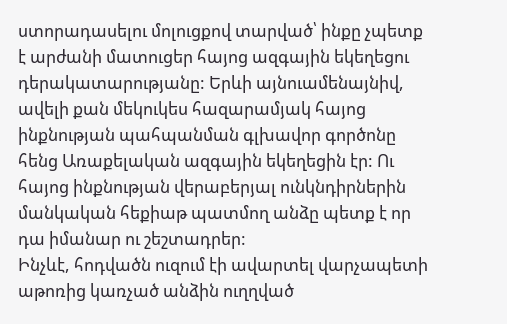ստորադասելու մոլուցքով տարված՝ ինքը չպետք է արժանի մատուցեր հայոց ազգային եկեղեցու դերակատարությանը: Երևի այնուամենայնիվ, ավելի քան մեկուկես հազարամյակ հայոց ինքնության պահպանման գլխավոր գործոնը հենց Առաքելական ազգային եկեղեցին էր: Ու հայոց ինքնության վերաբերյալ ունկնդիրներին մանկական հեքիաթ պատմող անձը պետք է որ դա իմանար ու շեշտադրեր:
Ինչևէ, հոդվածն ուզում էի ավարտել վարչապետի աթոռից կառչած անձին ուղղված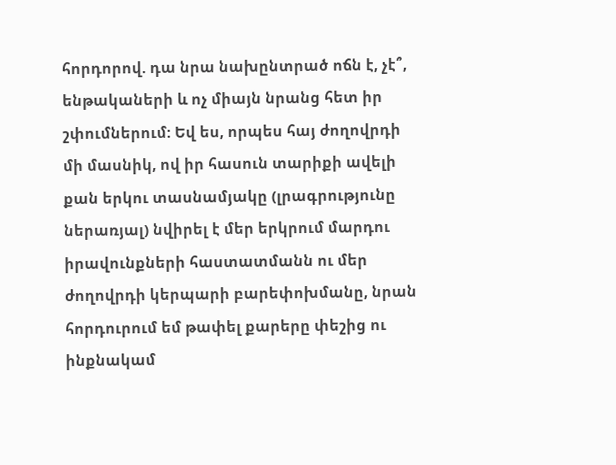հորդորով. դա նրա նախընտրած ոճն է, չէ՞, ենթակաների և ոչ միայն նրանց հետ իր շփումներում: Եվ ես, որպես հայ ժողովրդի մի մասնիկ, ով իր հասուն տարիքի ավելի քան երկու տասնամյակը (լրագրությունը ներառյալ) նվիրել է մեր երկրում մարդու իրավունքների հաստատմանն ու մեր ժողովրդի կերպարի բարեփոխմանը, նրան հորդուրում եմ թափել քարերը փեշից ու ինքնակամ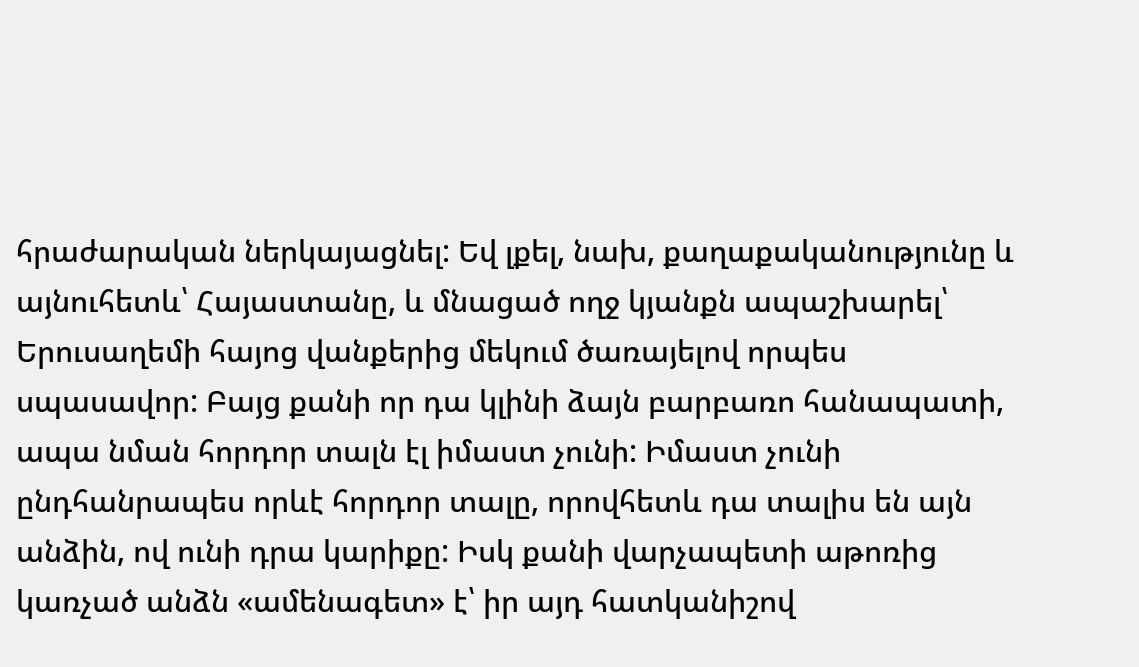հրաժարական ներկայացնել: Եվ լքել, նախ, քաղաքականությունը և այնուհետև՝ Հայաստանը, և մնացած ողջ կյանքն ապաշխարել՝ Երուսաղեմի հայոց վանքերից մեկում ծառայելով որպես սպասավոր: Բայց քանի որ դա կլինի ձայն բարբառո հանապատի, ապա նման հորդոր տալն էլ իմաստ չունի: Իմաստ չունի ընդհանրապես որևէ հորդոր տալը, որովհետև դա տալիս են այն անձին, ով ունի դրա կարիքը: Իսկ քանի վարչապետի աթոռից կառչած անձն «ամենագետ» է՝ իր այդ հատկանիշով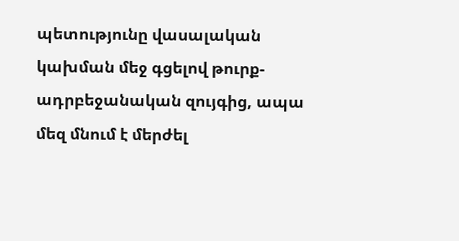պետությունը վասալական կախման մեջ գցելով թուրք-ադրբեջանական զույգից, ապա մեզ մնում է մերժել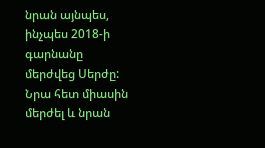նրան այնպես, ինչպես 2018-ի գարնանը մերժվեց Սերժը: Նրա հետ միասին մերժել և նրան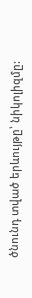ծնունդ տված երևույթը՝ նիկոլիզմը: